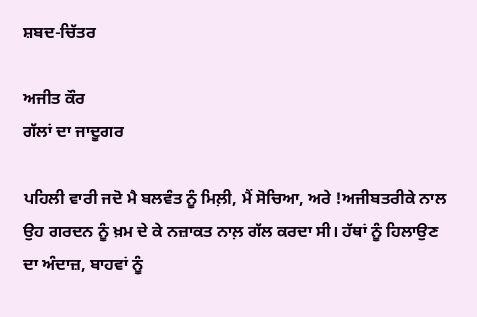ਸ਼ਬਦ-ਚਿੱਤਰ

ਅਜੀਤ ਕੌਰ
ਗੱਲਾਂ ਦਾ ਜਾਦੂਗਰ

ਪਹਿਲੀ ਵਾਰੀ ਜਦੋ ਮੈ ਬਲਵੰਤ ਨੂੰ ਮਿਲ਼ੀ, ਮੈਂ ਸੋਚਿਆ, ਅਰੇ !ਅਜੀਬਤਰੀਕੇ ਨਾਲ ਉਹ ਗਰਦਨ ਨੂੰ ਖ਼ਮ ਦੇ ਕੇ ਨਜ਼ਾਕਤ ਨਾਲ਼ ਗੱਲ ਕਰਦਾ ਸੀ। ਹੱਥਾਂ ਨੂੰ ਹਿਲਾਉਣ ਦਾ ਅੰਦਾਜ਼, ਬਾਹਵਾਂ ਨੂੰ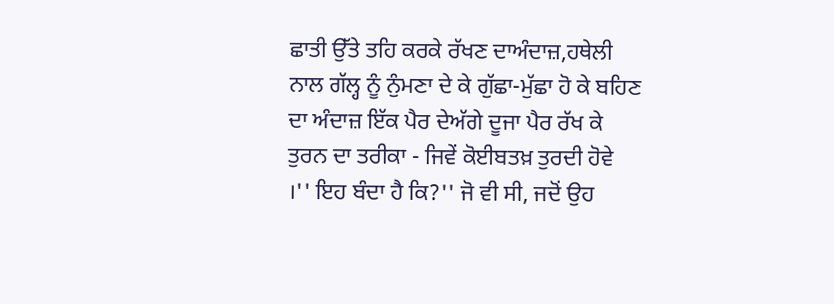ਛਾਤੀ ਉੱਤੇ ਤਹਿ ਕਰਕੇ ਰੱਖਣ ਦਾਅੰਦਾਜ਼,ਹਥੇਲੀ ਨਾਲ ਗੱਲ੍ਹ ਨੂੰ ਨੁੰਮਣਾ ਦੇ ਕੇ ਗੁੱਛਾ-ਮੁੱਛਾ ਹੋ ਕੇ ਬਹਿਣ ਦਾ ਅੰਦਾਜ਼ ਇੱਕ ਪੈਰ ਦੇਅੱਗੇ ਦੂਜਾ ਪੈਰ ਰੱਖ ਕੇ ਤੁਰਨ ਦਾ ਤਰੀਕਾ - ਜਿਵੇਂ ਕੋਈਬਤਖ਼ ਤੁਰਦੀ ਹੋਵੇ ।'' ਇਹ ਬੰਦਾ ਹੈ ਕਿ?'' ਜੋ ਵੀ ਸੀ, ਜਦੋਂ ਉਹ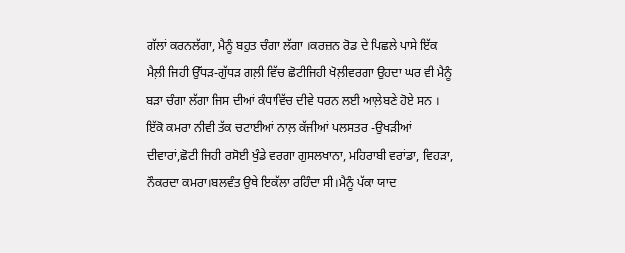ਗੱਲਾਂ ਕਰਨਲੱਗਾ, ਮੈਨੂੰ ਬਹੁਤ ਚੰਗਾ ਲੱਗਾ ।ਕਰਜ਼ਨ ਰੋਡ ਦੇ ਪਿਛਲੇ ਪਾਸੇ ਇੱਕ ਮੈਲ਼ੀ ਜਿਹੀ ਉੱਧੜ-ਗੁੱਧੜ ਗਲ਼ੀ ਵਿੱਚ ਛੋਟੀਜਿਹੀ ਖੋਲ਼ੀਵਰਗਾ ਉਹਦਾ ਘਰ ਵੀ ਮੈਨੂੰ ਬੜਾ ਚੰਗਾ ਲੱਗਾ ਜਿਸ ਦੀਆਂ ਕੰਧਾਵਿੱਚ ਦੀਵੇ ਧਰਨ ਲਈ ਆਲ਼ੇਬਣੇ ਹੋਏ ਸਨ । ਇੱਕੋ ਕਮਰਾ ਨੀਵੀ ਤੱਕ ਚਟਾਈਆਂ ਨਾਲ਼ ਕੱਜੀਆਂ ਪਲਸਤਰ -ਉਖੜੀਆਂ ਦੀਵਾਰਾਂ,ਛੋਟੀ ਜਿਹੀ ਰਸੋਈ ਖੁੰਡੇ ਵਰਗਾ ਗੁਸਲਖਾਨਾ, ਮਹਿਰਾਬੀ ਵਰਾਂਡਾ, ਵਿਹੜਾ, ਨੌਕਰਦਾ ਕਮਰਾ।ਬਲਵੰਤ ਉਥੇ ਇਕੱਲਾ ਰਹਿੰਦਾ ਸੀ।ਮੈਨੂੰ ਪੱਕਾ ਯਾਦ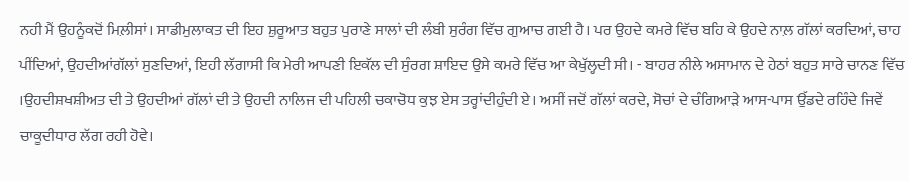ਨਹੀ ਮੈਂ ਉਹਨੂੰਕਦੋਂ ਮਿਲ਼ੀਸਾਂ। ਸਾਡੀਮੁਲਾਕਤ ਦੀ ਇਹ ਸ਼ੁਰੂਆਤ ਬਹੁਤ ਪੁਰਾਣੇ ਸਾਲਾਂ ਦੀ ਲੰਬੀ ਸੁਰੰਗ ਵਿੱਚ ਗੁਆਚ ਗਈ ਹੈ। ਪਰ ਉਹਦੇ ਕਮਰੇ ਵਿੱਚ ਬਹਿ ਕੇ ਉਹਦੇ ਨਾਲ਼ ਗੱਲਾਂ ਕਰਦਿਆਂ, ਚਾਹ ਪੀਂਦਿਆਂ, ਉਹਦੀਆਂਗੱਲਾਂ ਸੁਣਦਿਆਂ, ਇਹੀ ਲੱਗਾਸੀ ਕਿ ਮੇਰੀ ਆਪਣੀ ਇਕੱਲ ਦੀ ਸੁੰਰਗ ਸ਼ਾਇਦ ਉਸੇ ਕਮਰੇ ਵਿੱਚ ਆ ਕੇਖੁੱਲ੍ਹਦੀ ਸੀ। - ਬਾਹਰ ਨੀਲੇ ਅਸਾਮਾਨ ਦੇ ਹੇਠਾਂ ਬਹੁਤ ਸਾਰੇ ਚਾਨਣ ਵਿੱਚ ।ਉਹਦੀਸ਼ਖਸ਼ੀਅਤ ਦੀ ਤੇ ਉਹਦੀਆਂ ਗੱਲਾਂ ਦੀ ਤੇ ਉਹਦੀ ਨਾਲਿਜ ਦੀ ਪਹਿਲੀ ਚਕਾਚੋਧ ਕੁਝ ਏਸ ਤਰ੍ਹਾਂਦੀਹੁੰਦੀ ਏ। ਅਸੀਂ ਜਦੋਂ ਗੱਲਾਂ ਕਰਦੇ, ਸੋਚਾਂ ਦੇ ਚੰਗਿਆੜੇ ਆਸ-ਪਾਸ ਉੱਡਦੇ ਰਹਿੰਦੇ ਜਿਵੇਂ ਚਾਕੂਦੀਧਾਰ ਲੱਗ ਰਹੀ ਹੋਵੇ।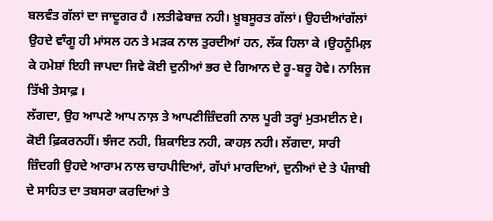ਬਲਵੰਤ ਗੱਲਾਂ ਦਾ ਜਾਦੂਗਰ ਹੈ ।ਲਤੀਫੇਬਾਜ਼ ਨਹੀ। ਖ਼ੂਬਸੂਰਤ ਗੱਲਾਂ। ਉਹਦੀਆਂਗੱਲਾਂ ਉਹਦੇ ਵਾੰਗੂ ਹੀ ਮਾਂਸਲ ਹਨ ਤੇ ਮੜਕ ਨਾਲ ਤੁਰਦੀਆਂ ਹਨ, ਲੱਕ ਹਿਲਾ ਕੇ ।ਉਹਨੂੰਮਿਲ਼ ਕੇ ਹਮੇਸ਼ਾਂ ਇਹੀ ਜਾਪਦਾ ਜਿਵੇ ਕੋਈ ਦੁਨੀਆਂ ਭਰ ਦੇ ਗਿਆਨ ਦੇ ਰੂ-ਬਰੂ ਹੋਵੇ। ਨਾਲਿਜ ਤਿੱਖੀ ਤੇਸਾਫ਼ ।
ਲੱਗਦਾ, ਉਹ ਆਪਣੇ ਆਪ ਨਾਲ਼ ਤੇ ਆਪਣੀਜ਼ਿੰਦਗੀ ਨਾਲ ਪੂਰੀ ਤਰ੍ਹਾਂ ਮੁਤਮਈਨ ਏ। ਕੋਈ ਫ਼ਿਕਰਨਹੀਂ। ਝੰਜਟ ਨਹੀ, ਸ਼ਿਕਾਇਤ ਨਹੀ, ਕਾਹਲ਼ ਨਹੀ। ਲੱਗਦਾ, ਸਾਰੀ ਜ਼ਿੰਦਗੀ ਉਹਦੇ ਆਰਾਮ ਨਾਲ ਚਾਹਪੀਦਿਆਂ, ਗੱਪਾਂ ਮਾਰਦਿਆਂ, ਦੁਨੀਆਂ ਦੇ ਤੇ ਪੰਜਾਬੀ ਦੇ ਸਾਹਿਤ ਦਾ ਤਬਸਰਾ ਕਰਦਿਆਂ ਤੇ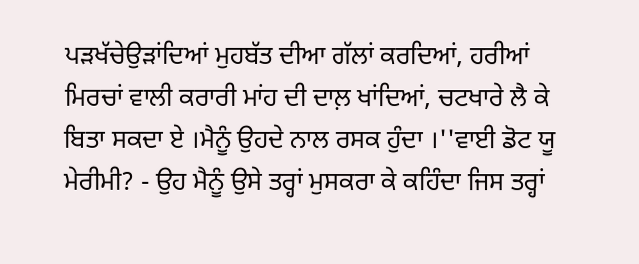ਪੜਖੱਚੇਉੜਾਂਦਿਆਂ ਮੁਹਬੱਤ ਦੀਆ ਗੱਲਾਂ ਕਰਦਿਆਂ, ਹਰੀਆਂ ਮਿਰਚਾਂ ਵਾਲੀ ਕਰਾਰੀ ਮਾਂਹ ਦੀ ਦਾਲ਼ ਖਾਂਦਿਆਂ, ਚਟਖਾਰੇ ਲੈ ਕੇ ਬਿਤਾ ਸਕਦਾ ਏ ।ਮੈਨੂੰ ਉਹਦੇ ਨਾਲ ਰਸਕ ਹੁੰਦਾ ।''ਵਾਈ ਡੋਟ ਯੂ ਮੇਰੀਮੀ? - ਉਹ ਮੈਨੂੰ ਉਸੇ ਤਰ੍ਹਾਂ ਮੁਸਕਰਾ ਕੇ ਕਹਿੰਦਾ ਜਿਸ ਤਰ੍ਹਾਂ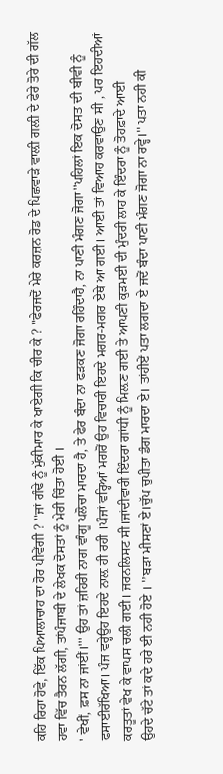ਕਹਿ ਰਿਹਾ ਹੋਵੇ, ਇੱਕ ਪਿਆਲਾਚਾਹ ਦਾ ਹੋਰ ਪੀਵੇਂਗੀ ? ''ਜਾਂ ਗੰਢੇ ਨੂੰ ਮੁੱਕੀਮਾਰ ਕੇ ਖਾਏਗੀ ਕਿ ਚੀਰ ਕੇ ? ''ਫੇਰਜਦੋਂ ਮੇਰੇ ਕਰਜ਼ਨ ਰੋਡ ਦੇ ਪਿਛਵਾੜੇ ਵਾਲ਼ੀ ਗਲ਼ੀ ਦੇ ਫੇਰੇ ਤੋਰੇ ਦੀ ਗੱਲ ਹਵਾ ਵਿੱਚ ਤੈਰਨ ਲੱਗੀ, ਤਾਂਪੰਜਾਬੀ ਦੇ ਲੇਖਕ ਦੋਸਤਾਂ ਨੂੰ ਮੇਰੀ ਚਿੰਤਾ ਹੋਈ ।
' ਵੇਖੀਂ, ਫ਼ਸ ਨਾ ਜਾਂਈਂ।''' ਉਹ ਤਾਂ ਜ਼ਹਿਰੀ ਨਾਗ ਵਾੰਗੂ ਪਲੋਚਾ ਮਾਰਦਾ ਹੈ, ਤੇ ਫੇਰ ਬੰਦਾ ਨਾ ਫੜਕਣ ਜੋਗਾ ਰਹਿੰਦਾਹੈ, ਨਾ ਪਾਣੀ ਮੰਗਣ ਜੋਗਾ''ਪਹਿਲਾਂ ਇਕ ਦੋਸਤ ਦੀ ਬੀਵੀ ਨੂੰ ਫਸਾਈਰੱਖਿਆ। ਪੰਜ ਵਰ੍ਹੇਉਹ ਇਹਦੇ ਨਾਲ਼ ਹੀ ਰਹੀ ।ਪੰਜਾਂ ਵਰ੍ਹਿਆਂ ਮਗਰੋਂ ਉਹ ਵਿਚਾਰੀ ਇਹਦੇ ਮਗਰ-ਮਗਰ ਏਥੇ ਆ ਗਈ। ਆਈ ਤਾਂ ਵਿਆਹ ਕਰਵਾਉਣ ਸੀ , ਪਰ ਇਹਦੀਆਂ ਕਰਤੂਤਾਂ ਵੇਖ ਕੇ ਵਾਪਸ ਚਲੀ ਗਈ। ਜਰਨਲਿਸਟ ਸੀ।ਜਾਂਦੀਵਾਰੀ ਇੰਦਰਾ ਗਾਂਧੀ ਨੂੰ ਮਿਲ਼ਣ ਗਈ ਤੇ ਆਪਣੀ ਕੁੜਮਈ ਦੀ ਮੁੰਦਰੀ ਲਾਹ ਕੇ ਇੰਦਰਾ ਨੂੰ ਤੋਹਫ਼ਾਦੇ ਆਈ
ਉਹਦੇ ਚੱਟੇ ਤਾਂ ਕਦੇ ਹਰੇ ਈ ਨਹੀ ਹੋਏ । '’ਬੜਾ ਮੀਸਣਾਂ ਏ।ਚੁੱਪ ਚੁਪੀਤਾ ਡੰਗ ਮਾਰਦਾ ਏ। ਤਾਂਹੀਏਂ ਪਤਾ ਲਗਦਾ ਏ ਜਦੋਂ ਬੰਦਾ ਪਾਣੀ ਮੰਗਣ ਜੋਗਾ ਨਾ ਰਵ੍ਹੇ।'' ਪਤਾ ਨਹੀ ਕੀ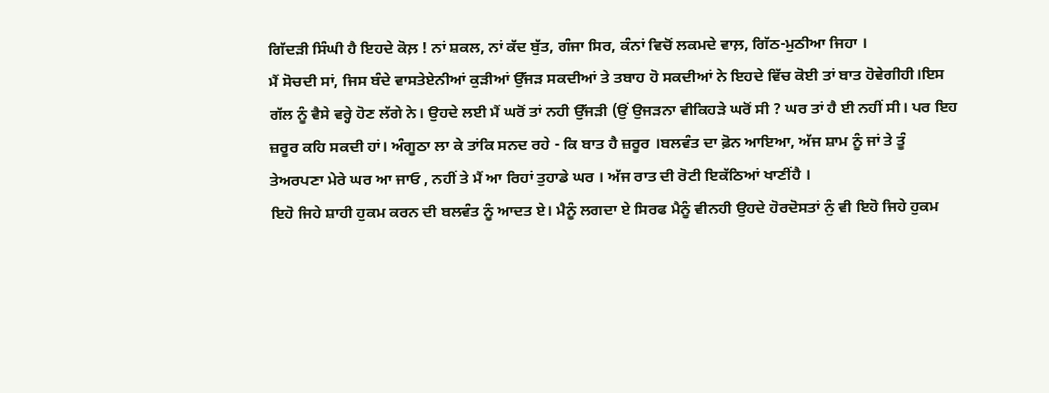ਗਿੱਦੜੀ ਸਿੰਘੀ ਹੈ ਇਹਦੇ ਕੋਲ਼ ! ਨਾਂ ਸ਼ਕਲ, ਨਾਂ ਕੱਦ ਬੁੱਤ, ਗੰਜਾ ਸਿਰ, ਕੰਨਾਂ ਵਿਚੋਂ ਲਕਮਦੇ ਵਾਲ਼, ਗਿੱਠ-ਮੁਠੀਆ ਜਿਹਾ ।
ਮੈਂ ਸੋਚਦੀ ਸਾਂ, ਜਿਸ ਬੰਦੇ ਵਾਸਤੇਏਨੀਆਂ ਕੁੜੀਆਂ ਉੱਜੜ ਸਕਦੀਆਂ ਤੇ ਤਬਾਹ ਹੋ ਸਕਦੀਆਂ ਨੇ ਇਹਦੇ ਵਿੱਚ ਕੋਈ ਤਾਂ ਬਾਤ ਹੋਵੇਗੀਹੀ।ਇਸ ਗੱਲ ਨੂੰ ਵੈਸੇ ਵਰ੍ਹੇ ਹੋਣ ਲੱਗੇ ਨੇ। ਉਹਦੇ ਲਈ ਮੈਂ ਘਰੋਂ ਤਾਂ ਨਹੀ ਉੱਜੜੀ (ਉਂ ਉਜੜਨਾ ਵੀਕਿਹੜੇ ਘਰੋਂ ਸੀ ? ਘਰ ਤਾਂ ਹੈ ਈ ਨਹੀਂ ਸੀ। ਪਰ ਇਹ ਜ਼ਰੂਰ ਕਹਿ ਸਕਦੀ ਹਾਂ। ਅੰਗੂਠਾ ਲਾ ਕੇ ਤਾਂਕਿ ਸਨਦ ਰਹੇ - ਕਿ ਬਾਤ ਹੈ ਜ਼ਰੂਰ ।ਬਲਵੰਤ ਦਾ ਫ਼ੋਨ ਆਇਆ, ਅੱਜ ਸ਼ਾਮ ਨੂੰ ਜਾਂ ਤੇ ਤੂੰ ਤੇਅਰਪਣਾ ਮੇਰੇ ਘਰ ਆ ਜਾਓ , ਨਹੀਂ ਤੇ ਮੈਂ ਆ ਰਿਹਾਂ ਤੁਹਾਡੇ ਘਰ । ਅੱਜ ਰਾਤ ਦੀ ਰੋਟੀ ਇਕੱਠਿਆਂ ਖਾਣੀਂਹੈ ।
ਇਹੋ ਜਿਹੇ ਸ਼ਾਹੀ ਹੁਕਮ ਕਰਨ ਦੀ ਬਲਵੰਤ ਨੂੰ ਆਦਤ ਏ। ਮੈਨੂੰ ਲਗਦਾ ਏ ਸਿਰਫ ਮੈਨੂੰ ਵੀਨਹੀ ਉਹਦੇ ਹੋਰਦੋਸਤਾਂ ਨੁੰ ਵੀ ਇਹੋ ਜਿਹੇ ਹੁਕਮ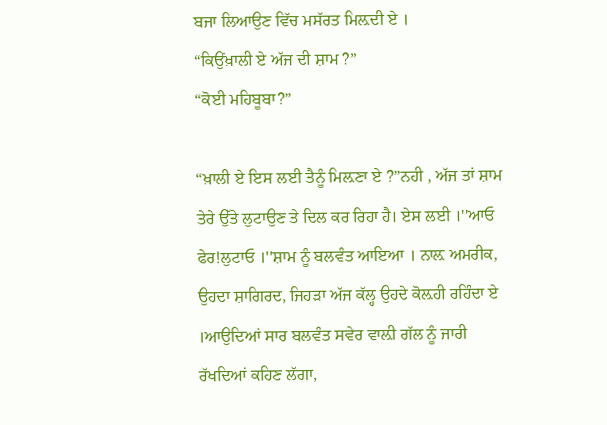ਬਜਾ ਲਿਆਉਣ ਵਿੱਚ ਮਸੱਰਤ ਮਿਲ਼ਦੀ ਏ ।
“ਕਿਉਂਖ਼ਾਲੀ ਏ ਅੱਜ ਦੀ ਸ਼ਾਮ ?”
“ਕੋਈ ਮਹਿਬੂਬਾ?”

“ਖ਼ਾਲੀ ਏ ਇਸ ਲਈ ਤੈਨੂੰ ਮਿਲ਼ਣਾ ਏ ?”ਨਹੀ , ਅੱਜ ਤਾਂ ਸ਼ਾਮ ਤੇਰੇ ਉੱਤੇ ਲੁਟਾਉਣ ਤੇ ਦਿਲ ਕਰ ਰਿਹਾ ਹੈ। ਏਸ ਲਈ ।''ਆਓ ਫੇਰ!ਲੁਟਾਓ ।''ਸ਼ਾਮ ਨੂੰ ਬਲਵੰਤ ਆਇਆ । ਨਾਲ਼ ਅਮਰੀਕ, ਉਹਦਾ ਸ਼ਾਗਿਰਦ, ਜਿਹੜਾ ਅੱਜ ਕੱਲ੍ਹ ਉਹਦੇ ਕੋਲ਼ਹੀ ਰਹਿੰਦਾ ਏ ।ਆਉਦਿਆਂ ਸਾਰ ਬਲਵੰਤ ਸਵੇਰ ਵਾਲ਼ੀ ਗੱਲ ਨੂੰ ਜਾਰੀ ਰੱਖਦਿਆਂ ਕਹਿਣ ਲੱਗਾ,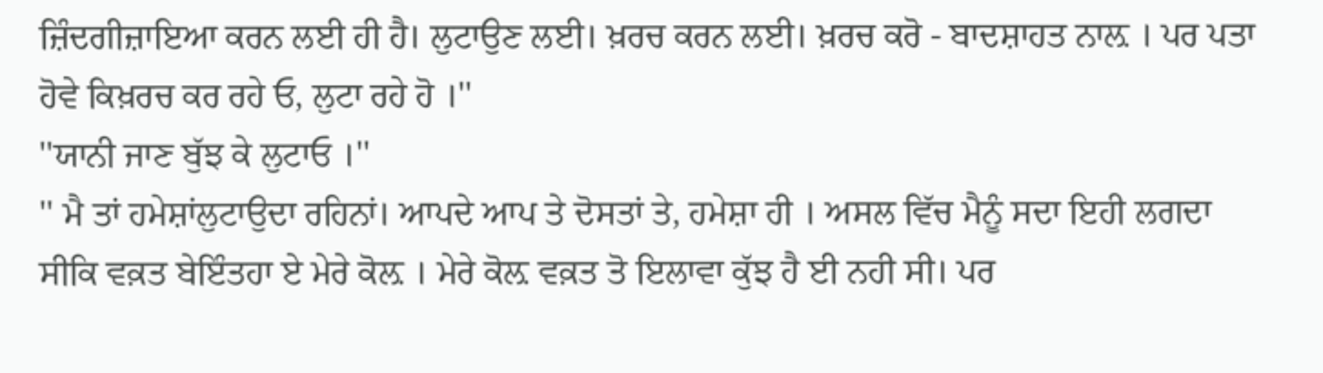ਜ਼ਿੰਦਗੀਜ਼ਾਇਆ ਕਰਨ ਲਈ ਹੀ ਹੈ। ਲੁਟਾਉਣ ਲਈ। ਖ਼ਰਚ ਕਰਨ ਲਈ। ਖ਼ਰਚ ਕਰੋ - ਬਾਦਸ਼ਾਹਤ ਨਾਲ਼ । ਪਰ ਪਤਾ ਹੋਵੇ ਕਿਖ਼ਰਚ ਕਰ ਰਹੇ ਓ, ਲੁਟਾ ਰਹੇ ਹੋ ।''
''ਯਾਨੀ ਜਾਣ ਬੁੱਝ ਕੇ ਲੁਟਾਓ ।''
'' ਮੈ ਤਾਂ ਹਮੇਸ਼ਾਂਲੁਟਾਉਦਾ ਰਹਿਨਾਂ। ਆਪਦੇ ਆਪ ਤੇ ਦੋਸਤਾਂ ਤੇ, ਹਮੇਸ਼ਾ ਹੀ । ਅਸਲ ਵਿੱਚ ਮੈਨੂੰ ਸਦਾ ਇਹੀ ਲਗਦਾ ਸੀਕਿ ਵਕ਼ਤ ਬੇਇੰਤਹਾ ਏ ਮੇਰੇ ਕੋਲ਼ । ਮੇਰੇ ਕੋਲ਼ ਵਕ਼ਤ ਤੋ ਇਲਾਵਾ ਕੁੱਝ ਹੈ ਈ ਨਹੀ ਸੀ। ਪਰ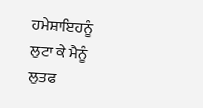ਹਮੇਸ਼ਾਇਹਨੂੰ ਲੁਟਾ ਕੇ ਮੈਨੂੰ ਲੁਤਫ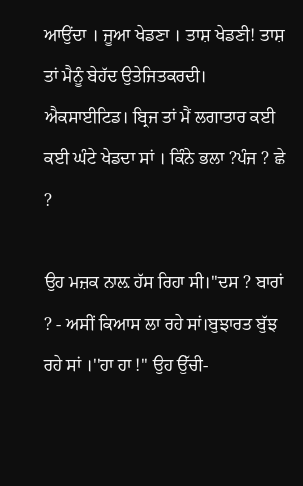ਆਉਂਦਾ । ਜੂਆ ਖੇਡਣਾ । ਤਾਸ਼ ਖੇਡਣੀ! ਤਾਸ਼ ਤਾਂ ਮੈਨੂੰ ਬੇਹੱਦ ਉਤੇਜਿਤਕਰਦੀ। ਐਕਸਾਈਟਿਡ। ਬ੍ਰਿਜ ਤਾਂ ਮੈਂ ਲਗਾਤਾਰ ਕਈ ਕਈ ਘੰਟੇ ਖੇਡਦਾ ਸਾਂ । ਕਿੰਨੇ ਭਲਾ ?ਪੰਜ ? ਛੇ ?

ਉਹ ਮਜ਼ਕ ਨਾਲ਼ ਹੱਸ ਰਿਹਾ ਸੀ।''ਦਸ ? ਬਾਰਾਂ ? - ਅਸੀਂ ਕਿਆਸ ਲਾ ਰਹੇ ਸਾਂ।ਬੁਝਾਰਤ ਬੁੱਝ ਰਹੇ ਸਾਂ ।''ਹਾ ਹਾ !'' ਉਹ ਉੱਚੀ-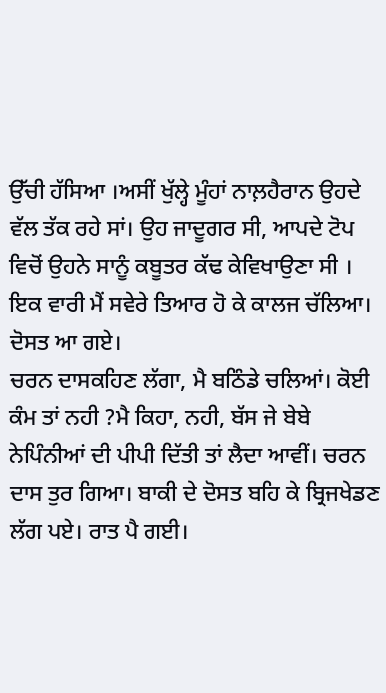ਉੱਚੀ ਹੱਸਿਆ ।ਅਸੀਂ ਖੁੱਲ੍ਹੇ ਮੂੰਹਾਂ ਨਾਲ਼ਹੈਰਾਨ ਉਹਦੇ ਵੱਲ ਤੱਕ ਰਹੇ ਸਾਂ। ਉਹ ਜਾਦੂਗਰ ਸੀ, ਆਪਦੇ ਟੋਪ ਵਿਚੋਂ ਉਹਨੇ ਸਾਨੂੰ ਕਬੂਤਰ ਕੱਢ ਕੇਵਿਖਾਉਣਾ ਸੀ ।
ਇਕ ਵਾਰੀ ਮੈਂ ਸਵੇਰੇ ਤਿਆਰ ਹੋ ਕੇ ਕਾਲਜ ਚੱਲਿਆ। ਦੋਸਤ ਆ ਗਏ।
ਚਰਨ ਦਾਸਕਹਿਣ ਲੱਗਾ, ਮੈ ਬਠਿੰਡੇ ਚਲਿਆਂ। ਕੋਈ ਕੰਮ ਤਾਂ ਨਹੀ ?ਮੈ ਕਿਹਾ, ਨਹੀ, ਬੱਸ ਜੇ ਬੇਬੇ ਨੇਪਿੰਨੀਆਂ ਦੀ ਪੀਪੀ ਦਿੱਤੀ ਤਾਂ ਲੈਦਾ ਆਵੀਂ। ਚਰਨ ਦਾਸ ਤੁਰ ਗਿਆ। ਬਾਕੀ ਦੇ ਦੋਸਤ ਬਹਿ ਕੇ ਬ੍ਰਿਜਖੇਡਣ ਲੱਗ ਪਏ। ਰਾਤ ਪੈ ਗਈ।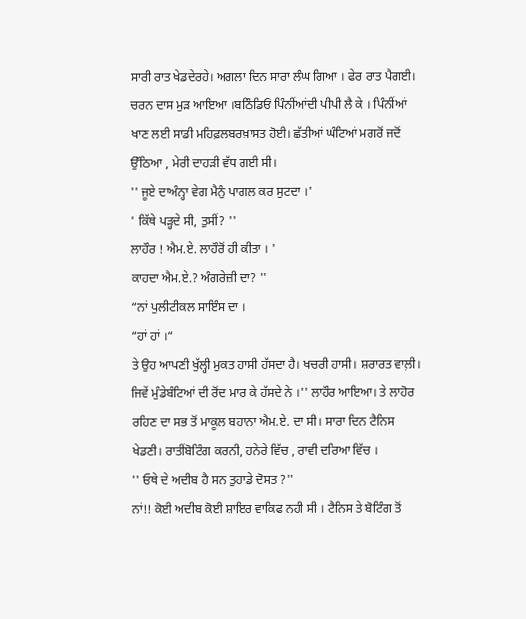ਸਾਰੀ ਰਾਤ ਖੇਡਦੇਰਹੇ। ਅਗਲਾ ਦਿਨ ਸਾਰਾ ਲੰਘ ਗਿਆ । ਫੇਰ ਰਾਤ ਪੈਗਈ। ਚਰਨ ਦਾਸ ਮੁੜ ਆਇਆ ।ਬਠਿੰਡਿਓਂ ਪਿੰਨੀਂਆਂਦੀ ਪੀਪੀ ਲੈ ਕੇ । ਪਿੰਨੀਂਆਂ ਖਾਣ ਲਈ ਸਾਡੀ ਮਹਿਫ਼ਲਬਰਖ਼ਾਸਤ ਹੋਈ। ਛੱਤੀਆਂ ਘੰਟਿਆਂ ਮਗਰੋਂ ਜਦੋਂ ਉੱਠਿਆ , ਮੇਰੀ ਦਾਹੜੀ ਵੱਧ ਗਈ ਸੀ।
'' ਜੂਏ ਦਾਅੰਨ੍ਹਾ ਵੇਗ ਮੈਨੁੰ ਪਾਗਲ ਕਰ ਸੁਟਦਾ ।'
' ਕਿੱਥੇ ਪੜ੍ਹਦੇ ਸੀ, ਤੁਸੀਂ? ''
ਲਾਹੌਰ ! ਐਮ.ਏ. ਲਾਹੌਰੋਂ ਹੀ ਕੀਤਾ । '
ਕਾਹਦਾ ਐਮ.ਏ.? ਅੰਗਰੇਜ਼ੀ ਦਾ? ''
“ਨਾਂ ਪੁਲੀਟੀਕਲ ਸਾਇੰਸ ਦਾ ।
“ਹਾਂ ਹਾਂ ।“
ਤੇ ਉਹ ਆਪਣੀ ਖੁੱਲ੍ਹੀ ਮੁਕਤ ਹਾਸੀ ਹੱਸਦਾ ਹੈ। ਖਚਰੀ ਹਾਸੀ। ਸ਼ਰਾਰਤ ਵਾਲ਼ੀ। ਜਿਵੇਂ ਮੁੰਡੇਬੰਟਿਆਂ ਦੀ ਰੋਂਦ ਮਾਰ ਕੇ ਹੱਸਦੇ ਨੇ ।'' ਲਾਹੌਰ ਆਇਆ। ਤੇ ਲਾਹੋਰ ਰਹਿਣ ਦਾ ਸਭ ਤੋਂ ਮਾਕੂਲ ਬਹਾਨਾ ਐਮ.ਏ. ਦਾ ਸੀ। ਸਾਰਾ ਦਿਨ ਟੈਨਿਸ ਖੇਡਣੀ। ਰਾਤੀਂਬੋਟਿੰਗ ਕਰਨੀ, ਹਨੇਰੇ ਵਿੱਚ , ਰਾਵੀ ਦਰਿਆ ਵਿੱਚ ।
'' ਓਥੇ ਦੇ ਅਦੀਬ ਹੈ ਸਨ ਤੁਹਾਡੇ ਦੋਸਤ ?''
ਨਾਂ!! ਕੋਈ ਅਦੀਬ ਕੋਈ ਸ਼ਾਇਰ ਵਾਕਿਫ ਨਹੀ ਸੀ । ਟੈਨਿਸ ਤੇ ਬੋਟਿੰਗ ਤੋਂ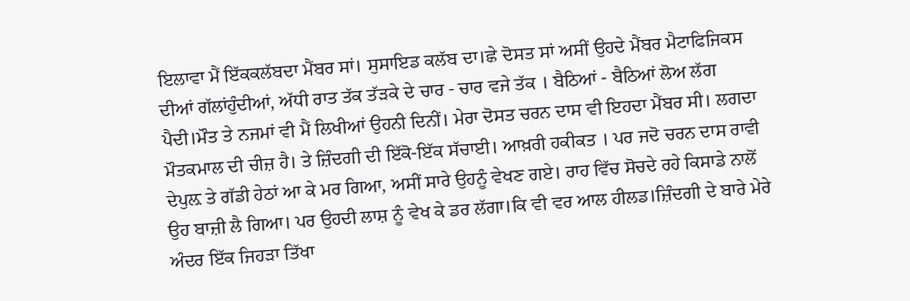ਇਲਾਵਾ ਮੈਂ ਇੱਕਕਲੱਬਦਾ ਮੈਂਬਰ ਸਾਂ। ਸੁਸਾਇਡ ਕਲੱਬ ਦਾ।ਛੇ ਦੋਸਤ ਸਾਂ ਅਸੀਂ ਉਹਦੇ ਮੈਂਬਰ ਮੈਟਾਫਿਜਿਕਸ ਦੀਆਂ ਗੱਲਾਂਹੁੰਦੀਆਂ, ਅੱਧੀ ਰਾਤ ਤੱਕ ਤੱੜਕੇ ਦੇ ਚਾਰ - ਚਾਰ ਵਜੇ ਤੱਕ । ਬੈਠਿਆਂ - ਬੈਠਿਆਂ ਲੋਅ ਲੱਗ ਪੈਦੀ।ਮੌਤ ਤੇ ਨਜਮਾਂ ਵੀ ਮੈਂ ਲਿਖੀਆਂ ਉਹਨੀ ਦਿਨੀਂ। ਮੇਰਾ ਦੋਸਤ ਚਰਨ ਦਾਸ ਵੀ ਇਹਦਾ ਮੈਂਬਰ ਸੀ। ਲਗਦਾ ਮੌਤਕਮਾਲ ਦੀ ਚੀਜ਼ ਹੈ। ਤੇ ਜ਼ਿੰਦਗੀ ਦੀ ਇੱਕੋ-ਇੱਕ ਸੱਚਾਈ। ਆਖ਼ਰੀ ਹਕੀਕਤ । ਪਰ ਜਦੋ ਚਰਨ ਦਾਸ ਰਾਵੀ ਦੇਪੁਲ਼ ਤੇ ਗੱਡੀ ਹੇਠਾਂ ਆ ਕੇ ਮਰ ਗਿਆ, ਅਸੀਂ ਸਾਰੇ ਉਹਨੂੰ ਵੇਖਣ ਗਏ। ਰਾਹ ਵਿੱਚ ਸੋਚਦੇ ਰਹੇ ਕਿਸਾਡੇ ਨਾਲੋਂ ਉਹ ਬਾਜ਼ੀ ਲੈ ਗਿਆ। ਪਰ ਉਹਦੀ ਲਾਸ਼ ਨੂੰ ਵੇਖ ਕੇ ਡਰ ਲੱਗਾ।ਕਿ ਵੀ ਵਰ ਆਲ ਹੀਲਡ।ਜ਼ਿੰਦਗੀ ਦੇ ਬਾਰੇ ਮੇਰੇ ਅੰਦਰ ਇੱਕ ਜਿਹੜਾ ਤਿੱਖਾ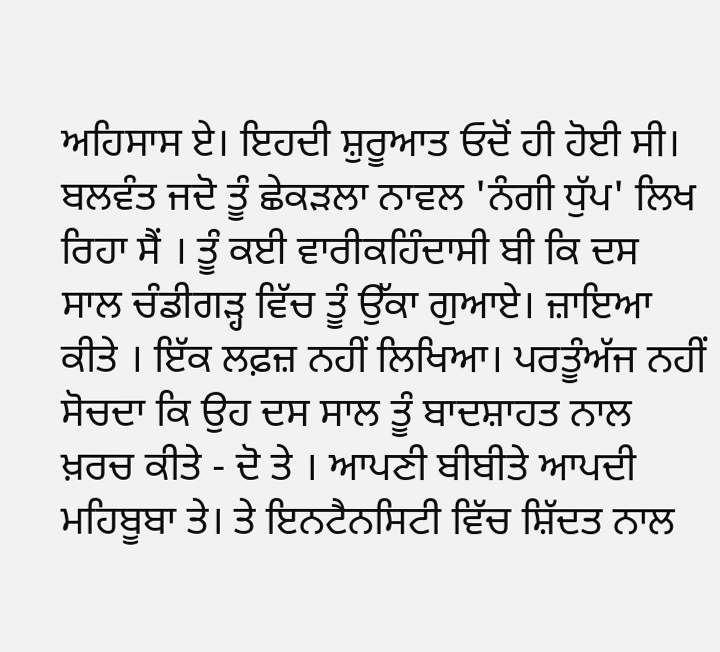ਅਹਿਸਾਸ ਏ। ਇਹਦੀ ਸ਼ੁਰੂਆਤ ਓਦੋਂ ਹੀ ਹੋਈ ਸੀ।
ਬਲਵੰਤ ਜਦੋ ਤੂੰ ਛੇਕੜਲਾ ਨਾਵਲ 'ਨੰਗੀ ਧੁੱਪ' ਲਿਖ ਰਿਹਾ ਸੈਂ । ਤੂੰ ਕਈ ਵਾਰੀਕਹਿੰਦਾਸੀ ਬੀ ਕਿ ਦਸ ਸਾਲ ਚੰਡੀਗੜ੍ਹ ਵਿੱਚ ਤੂੰ ਉੱਕਾ ਗੁਆਏ। ਜ਼ਾਇਆ ਕੀਤੇ । ਇੱਕ ਲਫ਼ਜ਼ ਨਹੀਂ ਲਿਖਿਆ। ਪਰਤੂੰਅੱਜ ਨਹੀਂ ਸੋਚਦਾ ਕਿ ਉਹ ਦਸ ਸਾਲ ਤੂੰ ਬਾਦਸ਼ਾਹਤ ਨਾਲ ਖ਼ਰਚ ਕੀਤੇ - ਦੋ ਤੇ । ਆਪਣੀ ਬੀਬੀਤੇ ਆਪਦੀ ਮਹਿਬੂਬਾ ਤੇ। ਤੇ ਇਨਟੈਨਸਿਟੀ ਵਿੱਚ ਸ਼ਿੱਦਤ ਨਾਲ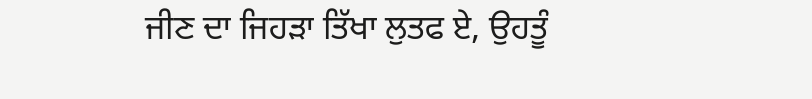ਜੀਣ ਦਾ ਜਿਹੜਾ ਤਿੱਖਾ ਲੁਤਫ ਏ, ਉਹਤੂੰ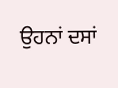ਉਹਨਾਂ ਦਸਾਂ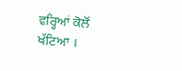ਵਰ੍ਹਿਆਂ ਕੋਲੋਂ ਖੱਟਿਆ ।